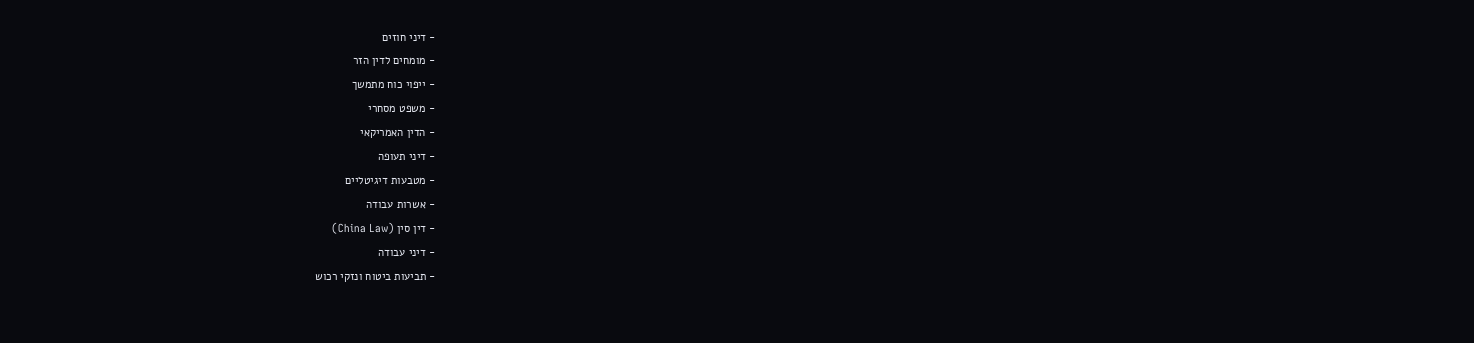- דיני חוזים
- מומחים לדין הזר
- ייפוי כוח מתמשך
- משפט מסחרי
- הדין האמריקאי
- דיני תעופה
- מטבעות דיגיטליים
- אשרות עבודה
- דין סין (China Law)
- דיני עבודה
- תביעות ביטוח ונזקי רכוש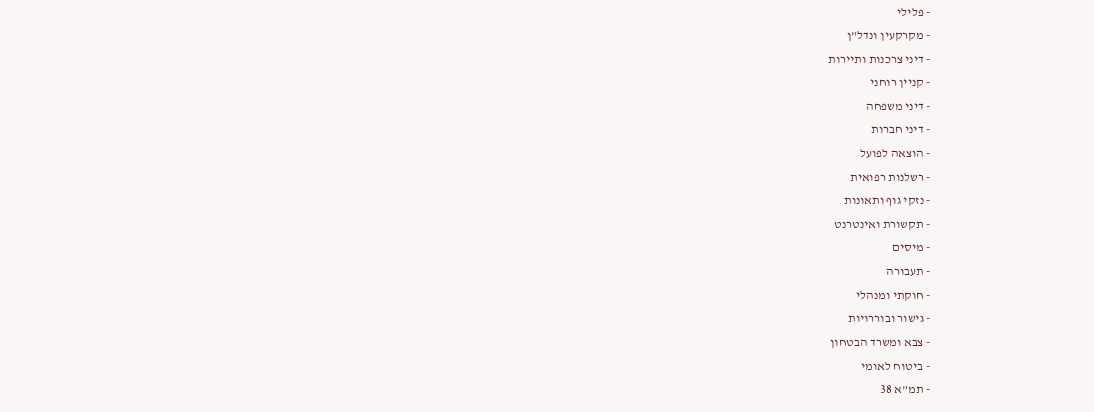- פלילי
- מקרקעין ונדל"ן
- דיני צרכנות ותיירות
- קניין רוחני
- דיני משפחה
- דיני חברות
- הוצאה לפועל
- רשלנות רפואית
- נזקי גוף ותאונות
- תקשורת ואינטרנט
- מיסים
- תעבורה
- חוקתי ומנהלי
- גישור ובוררויות
- צבא ומשרד הבטחון
- ביטוח לאומי
- תמ"א 38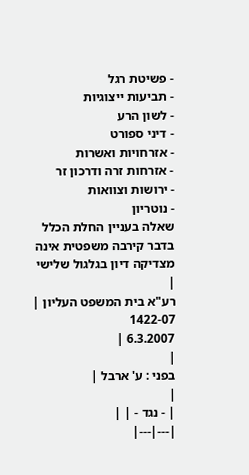- פשיטת רגל
- תביעות ייצוגיות
- לשון הרע
- דיני ספורט
- אזרחויות ואשרות
- אזרחות זרה ודרכון זר
- ירושות וצוואות
- נוטריון
שאלה בעניין החלת הכלל בדבר קירבה משפטית אינה מצדיקה דיון בגלגול שלישי
|
רע"א בית המשפט העליון |
1422-07
6.3.2007 |
|
בפני : ע' ארבל |
|
| - נגד - | |
|---|---|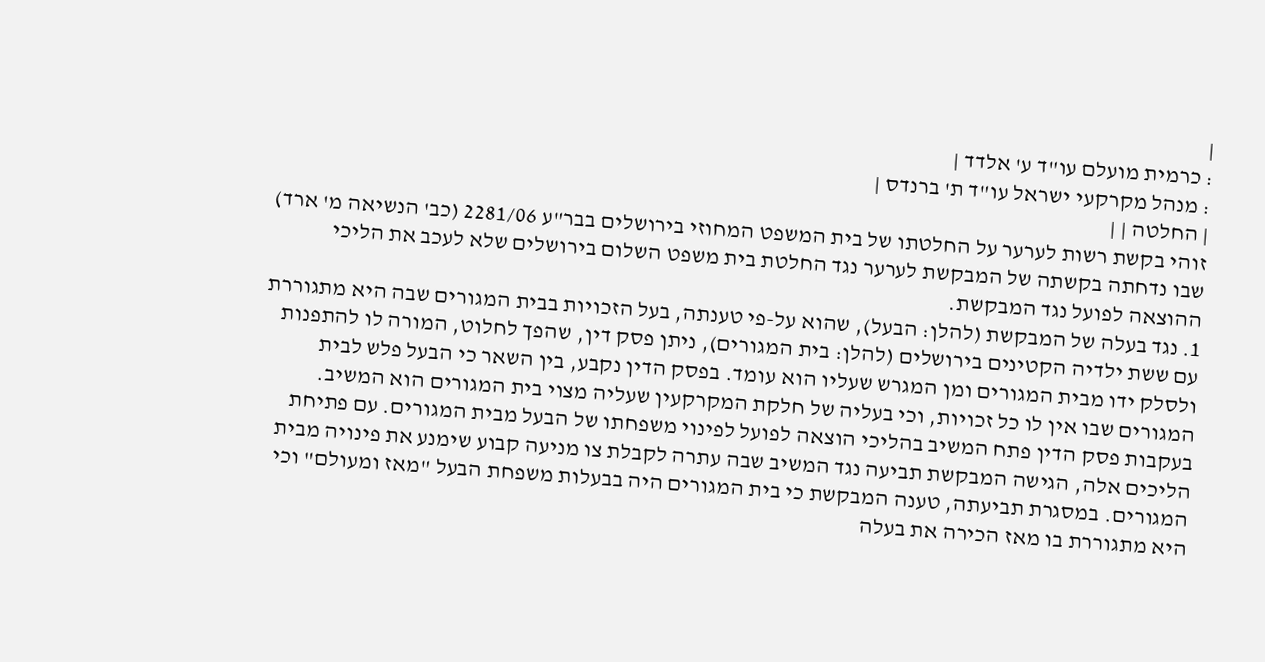|
: כרמית מועלם עו"ד ע' אלדד |
: מנהל מקרקעי ישראל עו"ד ת' ברנדס |
| החלטה | |
זוהי בקשת רשות לערער על החלטתו של בית המשפט המחוזי בירושלים בבר"ע 2281/06 (כב' הנשיאה מ' ארד) שבו נדחתה בקשתה של המבקשת לערער נגד החלטת בית משפט השלום בירושלים שלא לעכב את הליכי ההוצאה לפועל נגד המבקשת.
1. נגד בעלה של המבקשת (להלן: הבעל), שהוא על-פי טענתה, בעל הזכויות בבית המגורים שבה היא מתגוררת עם ששת ילדיה הקטינים בירושלים (להלן: בית המגורים), ניתן פסק דין, שהפך לחלוט, המורה לו להתפנות ולסלק ידו מבית המגורים ומן המגרש שעליו הוא עומד. בפסק הדין נקבע, בין השאר כי הבעל פלש לבית המגורים שבו אין לו כל זכויות, וכי בעליה של חלקת המקרקעין שעליה מצוי בית המגורים הוא המשיב. בעקבות פסק הדין פתח המשיב בהליכי הוצאה לפועל לפינוי משפחתו של הבעל מבית המגורים. עם פתיחת הליכים אלה, הגישה המבקשת תביעה נגד המשיב שבה עתרה לקבלת צו מניעה קבוע שימנע את פינויה מבית המגורים. במסגרת תביעתה, טענה המבקשת כי בית המגורים היה בבעלות משפחת הבעל "מאז ומעולם" וכי היא מתגוררת בו מאז הכירה את בעלה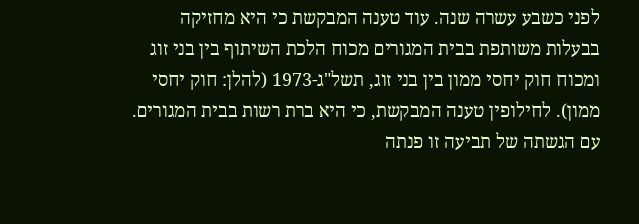לפני כשבע עשרה שנה. עוד טענה המבקשת כי היא מחזיקה בבעלות משותפת בבית המגורים מכוח הלכת השיתוף בין בני זוג ומכוח חוק יחסי ממון בין בני זוג, תשל"ג-1973 (להלן: חוק יחסי ממון). לחילופין טענה המבקשת, כי היא ברת רשות בבית המגורים. עם הגשתה של תביעה זו פנתה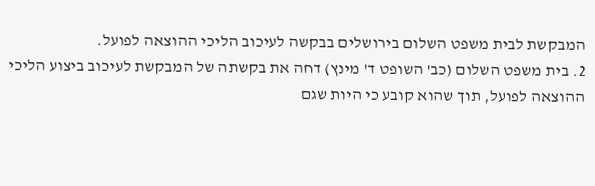המבקשת לבית משפט השלום בירושלים בבקשה לעיכוב הליכי ההוצאה לפועל.
2. בית משפט השלום (כב' השופט ד' מינץ) דחה את בקשתה של המבקשת לעיכוב ביצוע הליכי ההוצאה לפועל, תוך שהוא קובע כי היות שגם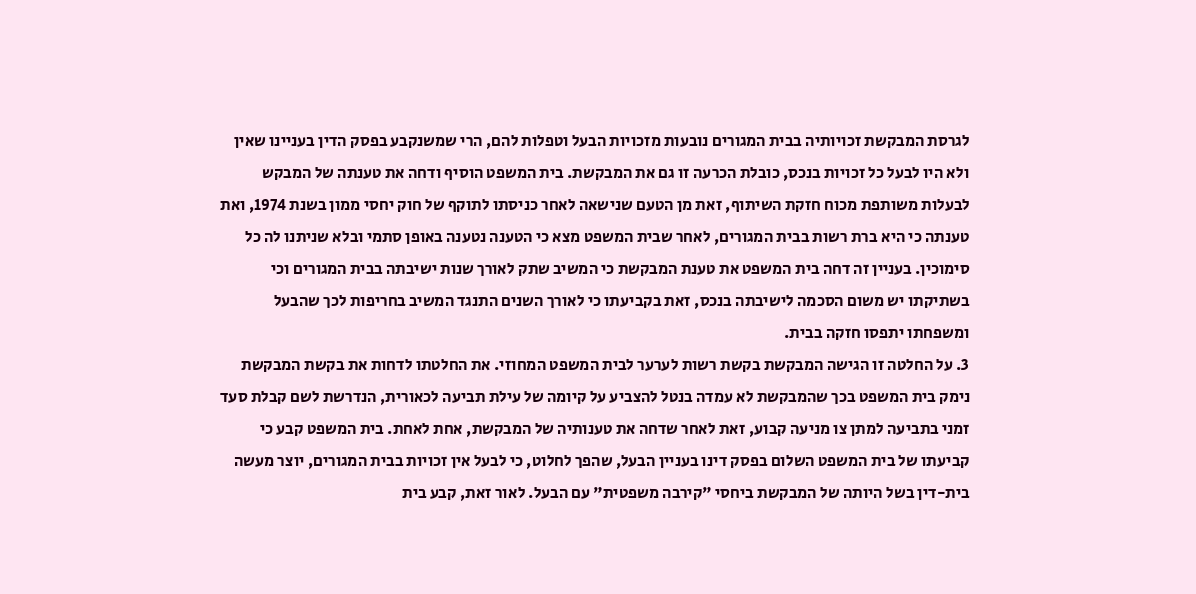לגרסת המבקשת זכויותיה בבית המגורים נובעות מזכויות הבעל וטפלות להם, הרי שמשנקבע בפסק הדין בעניינו שאין ולא היו לבעל כל זכויות בנכס, כובלת הכרעה זו גם את המבקשת. בית המשפט הוסיף ודחה את טענתה של המבקש לבעלות משותפת מכוח חזקת השיתוף, זאת מן הטעם שנישאה לאחר כניסתו לתוקף של חוק יחסי ממון בשנת 1974, ואת טענתה כי היא ברת רשות בבית המגורים, לאחר שבית המשפט מצא כי הטענה נטענה באופן סתמי ובלא שניתנו לה כל סימוכין. בעניין זה דחה בית המשפט את טענת המבקשת כי המשיב שתק לאורך שנות ישיבתה בבית המגורים וכי בשתיקתו יש משום הסכמה לישיבתה בנכס, זאת בקביעתו כי לאורך השנים התנגד המשיב בחריפות לכך שהבעל ומשפחתו יתפסו חזקה בבית.
3. על החלטה זו הגישה המבקשת בקשת רשות לערער לבית המשפט המחוזי. את החלטתו לדחות את בקשת המבקשת נימק בית המשפט בכך שהמבקשת לא עמדה בנטל להצביע על קיומה של עילת תביעה לכאורית, הנדרשת לשם קבלת סעד זמני בתביעה למתן צו מניעה קבוע, זאת לאחר שדחה את טענותיה של המבקשת, אחת לאחת. בית המשפט קבע כי קביעתו של בית המשפט השלום בפסק דינו בעניין הבעל, שהפך לחלוט, כי לבעל אין זכויות בבית המגורים, יוצר מעשה בית-דין בשל היותה של המבקשת ביחסי "קירבה משפטית" עם הבעל. לאור זאת, קבע בית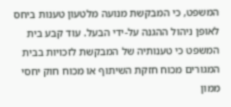המשפט, כי המבקשת מנועה מלטעון טענות ביחס לאופן ניהול ההגנה על-ידי הבעל. עוד קבע בית המשפט כי טענותיה של המבקשת לזכויות בבית המגורים מכוח חזקת השיתוף או מכוח חוק יחסי ממון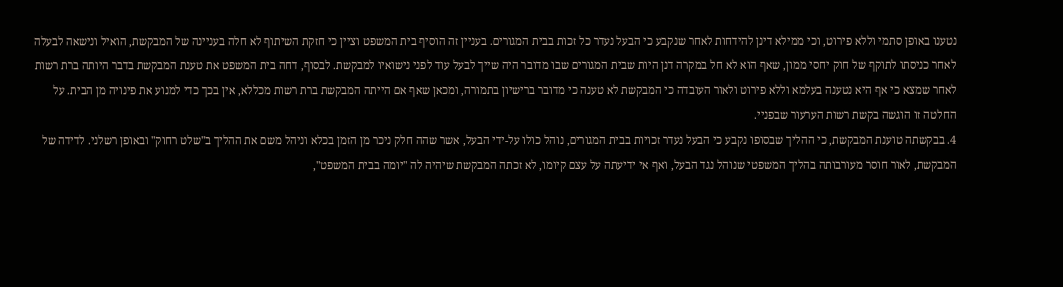נטענו באופן סתמי וללא פירוט, וכי ממילא דינן להידחות לאחר שנקבע כי הבעל נעדר כל זכות בבית המגורים. בעניין זה הוסיף בית המשפט וציין כי חזקת השיתוף לא חלה בעניינה של המבקשת, הואיל ונישאה לבעלה לאחר כניסתו לתוקף של חוק יחסי ממון, שאף הוא לא חל במקרה דנן היות שבית המגורים שבו מדובר היה שייך לבעל עוד לפני נישואיו למבקשת. לבסוף, דחה בית המשפט את טענת המבקשת בדבר היותה ברת רשות לאחר שמצא כי אף היא נטענה בעלמא וללא פירוט ולאור העובדה כי המבקשת לא טענה כי מדובר ברישיון בתמורה, ומכאן שאף אם הייתה המבקשת ברת רשות מכללא, אין בכך כדי למנוע את פינויה מן הבית. על החלטה זו הוגשה בקשת רשות הערעור שבפניי.
4. בבקשתה טוענת המבקשת, כי ההליך שבסופו נקבע כי הבעל נעדר זכויות בבית המגורים, נוהל כולו על-ידי הבעל, אשר שהה חלק ניכר מן הזמן בכלא וניהל משם את ההליך ב"שלט רחוק" ובאופן רשלני. לדידה של המבקשת, לאור חוסר מעורבותה בהליך המשפטי שנוהל נגד הבעל, ואף אי ידיעתה על עצם קיומו, לא זכתה המבקשת שיהיה לה "יומה בבית המשפט",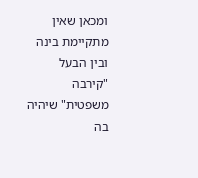ומכאן שאין מתקיימת בינה ובין הבעל "קירבה משפטית" שיהיה בה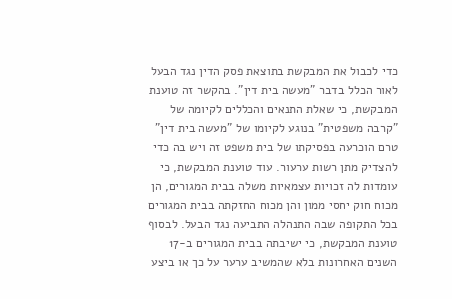כדי לכבול את המבקשת בתוצאת פסק הדין נגד הבעל לאור הכלל בדבר "מעשה בית דין". בהקשר זה טוענת המבקשת, כי שאלת התנאים והכללים לקיומה של "קרבה משפטית" בנוגע לקיומו של "מעשה בית דין" טרם הוכרעה בפסיקתו של בית משפט זה ויש בה כדי להצדיק מתן רשות ערעור. עוד טוענת המבקשת, כי עומדות לה זכויות עצמאיות משלה בבית המגורים, הן מכוח חוק יחסי ממון והן מכוח החזקתה בבית המגורים בכל התקופה שבה התנהלה התביעה נגד הבעל. לבסוף טוענת המבקשת, כי ישיבתה בבית המגורים ב-17 השנים האחרונות בלא שהמשיב ערער על כך או ביצע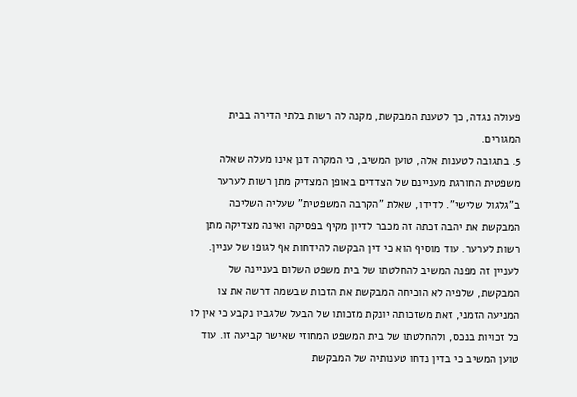פעולה נגדה, כך לטענת המבקשת, מקנה לה רשות בלתי הדירה בבית המגורים.
5. בתגובה לטענות אלה, טוען המשיב, כי המקרה דנן אינו מעלה שאלה משפטית החורגת מעניינם של הצדדים באופן המצדיק מתן רשות לערער ב"גלגול שלישי". לדידו, שאלת "הקרבה המשפטית" שעליה השליכה המבקשת את יהבה זכתה זה מכבר לדיון מקיף בפסיקה ואינה מצדיקה מתן רשות לערער. עוד מוסיף הוא כי דין הבקשה להידחות אף לגופו של עניין. לעניין זה מפנה המשיב להחלטתו של בית משפט השלום בעניינה של המבקשת, שלפיה לא הוכיחה המבקשת את הזכות שבשמה דרשה את צו המניעה הזמני, זאת משזכותה יונקת מזכותו של הבעל שלגביו נקבע כי אין לו כל זכויות בנכס, ולהחלטתו של בית המשפט המחוזי שאישר קביעה זו. עוד טוען המשיב כי בדין נדחו טענותיה של המבקשת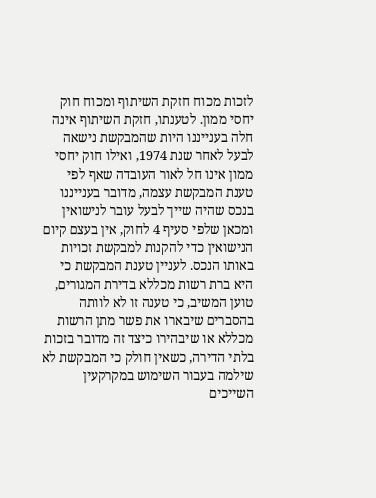לזכות מכוח חזקת השיתוף ומכוח חוק יחסי ממון. לטענתו, חזקת השיתוף אינה חלה בענייננו היות שהמבקשת נישאה לבעל לאחר שנת 1974, ואילו חוק יחסי ממון אינו חל לאור העובדה שאף לפי טענת המבקשת עצמה, מדובר בענייננו בנכס שהיה שייך לבעל עובר לנישואין ומכאן שלפי סעיף 4 לחוק, אין בעצם קיום הנישואין כדי להקנות למבקשת זכויות באותו הנכס. לעניין טענת המבקשת כי היא ברת רשות מכללא בדירת המגורים, טוען המשיב, כי טענה זו לא לוותה בהסברים שיבארו את פשר מתן הרשות מכללא או שיבהירו כיצד זה מדובר בזכות בלתי הדירה, כשאין חולק כי המבקשת לא שילמה בעבור השימוש במקרקעין השייכים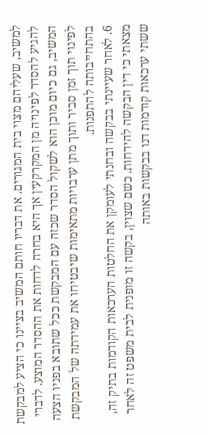למשיב, שעליהם מצוי בית המגורים. את דבריו חותם המשיב בציינו כי הציע למבקשת להגיע להסדר לפינויה מן המקרקעין אך היא בחרה לדחות את ההסדר המוצע. לדברי המשיב, גם כיום מוכן הוא לשקול הסדר שכזה עם המבקשת ככל שתובא בפניו הצעה לפינוי תוך זמן סביר ותוך מתן ערבויות מתאימות שיבטיחו את עמידתה של המבקשת בהתחייבותה להתפנות.
6. לאחר שעיינתי בבקשה ובחנתי לעומקן את החלטות הערכאות הקודמות בתיק זה, מצאתי כי דין הבקשה להידחות. כשם שצוין, בקשה זו מופנית לבית משפט זה לאחר ששתי ערכאות קודמות דנו בבקשות באותה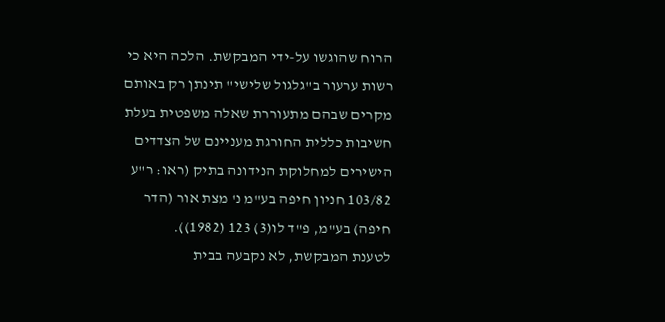הרוח שהוגשו על-ידי המבקשת. הלכה היא כי רשות ערעור ב"גלגול שלישי" תינתן רק באותם מקרים שבהם מתעוררת שאלה משפטית בעלת חשיבות כללית החורגת מעניינם של הצדדים הישירים למחלוקת הנידונה בתיק (ראו: ר"ע 103/82 חניון חיפה בע"מ נ' מצת אור (הדר חיפה) בע"מ, פ"ד לו(3) 123 (1982)).
לטענת המבקשת, לא נקבעה בבית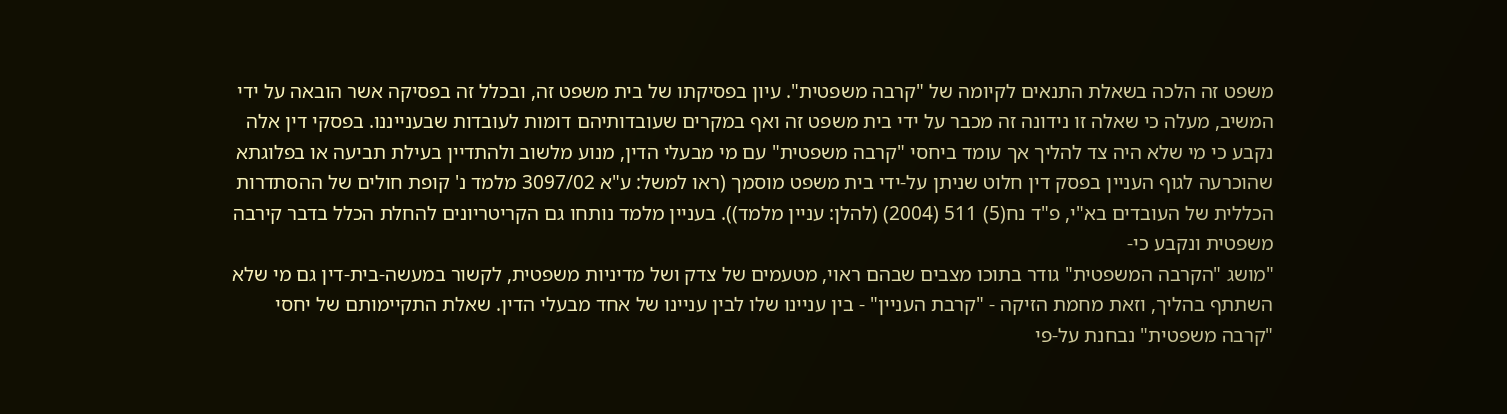משפט זה הלכה בשאלת התנאים לקיומה של "קרבה משפטית". עיון בפסיקתו של בית משפט זה, ובכלל זה בפסיקה אשר הובאה על ידי המשיב, מעלה כי שאלה זו נידונה זה מכבר על ידי בית משפט זה ואף במקרים שעובדותיהם דומות לעובדות שבענייננו. בפסקי דין אלה נקבע כי מי שלא היה צד להליך אך עומד ביחסי "קרבה משפטית" עם מי מבעלי הדין, מנוע מלשוב ולהתדיין בעילת תביעה או בפלוגתא שהוכרעה לגוף העניין בפסק דין חלוט שניתן על-ידי בית משפט מוסמך (ראו למשל: ע"א 3097/02 מלמד נ' קופת חולים של ההסתדרות הכללית של העובדים בא"י, פ"ד נח(5) 511 (2004) (להלן: עניין מלמד)). בעניין מלמד נותחו גם הקריטריונים להחלת הכלל בדבר קירבה משפטית ונקבע כי-
"מושג "הקרבה המשפטית" גודר בתוכו מצבים שבהם ראוי, מטעמים של צדק ושל מדיניות משפטית, לקשור במעשה-בית-דין גם מי שלא השתתף בהליך, וזאת מחמת הזיקה - "קרבת העניין" - בין עניינו שלו לבין עניינו של אחד מבעלי הדין. שאלת התקיימותם של יחסי "קרבה משפטית" נבחנת על-פי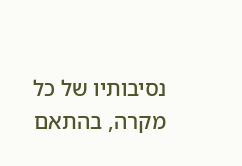נסיבותיו של כל מקרה, בהתאם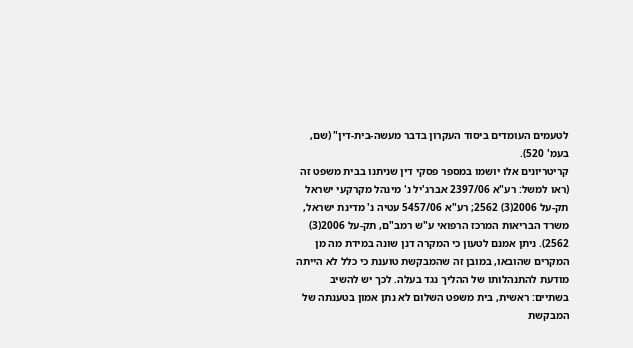לטעמים העומדים ביסוד העקרון בדבר מעשה-בית-דין" (שם, בעמ' 520).
קריטריונים אלו יושמו במספר פסקי דין שניתנו בבית משפט זה (ראו למשל: רע"א 2397/06 אברג'יל נ' מינהל מקרקעי ישראל תק-על 2006(3) 2562; רע"א 5457/06 עטיה נ' מדינת ישראל, משרד הבריאות המרכז הרפואי ע"ש רמב"ם, תק-על 2006(3) 2562). ניתן אמנם לטעון כי המקרה דנן שונה במידת מה מן המקרים שהובאו, במובן זה שהמבקשת טוענת כי כלל לא הייתה מודעת להתנהלותו של ההליך נגד בעלה. לכך יש להשיב בשתיים: ראשית, בית משפט השלום לא נתן אמון בטענתה של המבקשת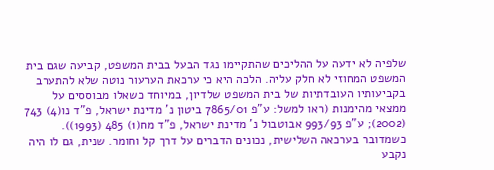שלפיה לא ידעה על ההליכים שהתקיימו נגד הבעל בבית המשפט, קביעה שגם בית המשפט המחוזי לא חלק עליה. הלכה היא כי ערכאת הערעור נוטה שלא להתערב בקביעותיו העובדתיות של בית המשפט שלדיון, במיוחד כשאלו מבוססים על ממצאי מהימנות (ראו למשל: ע"פ 7865/01 ביטון נ' מדינת ישראל, פ"ד נו(4) 743 (2002); ע"פ 993/93 אבוטבול נ' מדינת ישראל, פ"ד מח(1) 485 (1993)). כשמדובר בערכאה השלישית, נכונים הדברים על דרך קל וחומר. שנית, גם לו היה נקבע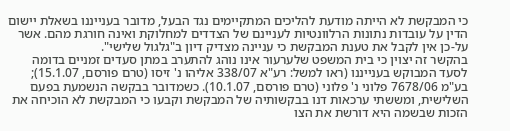כי המבקשת לא הייתה מודעת להליכים המתקיימים נגד הבעל, מדובר בענייננו בשאלת יישום הדין על עובדות נתונות הרלוונטיות לעניינם של הצדדים למחלוקת ואינה חורגת מהם. אשר על-כן אין לקבל את טענת המבקשת כי עניינה מצדיק דיון ב"גלגול שלישי".
בהקשר זה יצוין כי בית המשפט שלערעור אינו נוהג להתערב במתן סעדים זמניים בדומה לסעד המבוקש בענייננו (ראו למשל: רע"א 338/07 אליהו נ' זיסו (טרם פורסם, 15.1.07); בע"מ 7678/06 פלוני נ' פלוני (טרם פורסם, 10.1.07). כשמדובר בבקשה הנשמעת בפעם השלישית, ומששתי ערכאות דנו בבקשותיה של המבקשת וקבעו כי המבקשת לא הוכיחה את הזכות שבשמה היא דורשת את הצו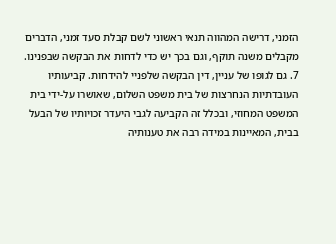הזמני, דרישה המהווה תנאי ראשוני לשם קבלת סעד זמני, הדברים מקבלים משנה תוקף, וגם בכך יש כדי לדחות את הבקשה שבפנינו.
7. גם לגופו של עניין, דין הבקשה שלפניי להידחות. קביעותיו העובדתיות הנחרצות של בית משפט השלום, שאושרו על-ידי בית המשפט המחוזי, ובכלל זה הקביעה לגבי היעדר זכויותיו של הבעל בבית, המאיינות במידה רבה את טענותיה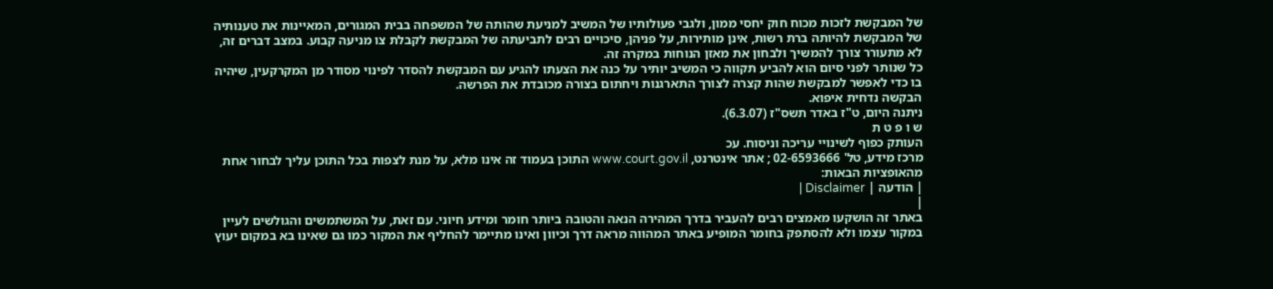של המבקשת לזכות מכוח חוק יחסי ממון, ולגבי פעולותיו של המשיב למניעת שהותה של המשפחה בבית המגורים, המאיינות את טענותיה של המבקשת להיותה ברת רשות, אינן מותירות, על פניהן, סיכויים רבים לתביעתה של המבקשת לקבלת צו מניעה קבוע. במצב דברים זה, לא מתעורר צורך להמשיך ולבחון את מאזן הנוחות במקרה זה.
כל שנותר לפני סיום הוא להביע תקווה כי המשיב יותיר על כנה את הצעתו להגיע עם המבקשת להסדר לפינוי מסודר מן המקרקעין, שיהיה בו כדי לאפשר למבקשת שהות קצרה לצורך התארגנות ויחתום בצורה מכובדת את הפרשה.
הבקשה נדחית איפוא.
ניתנה היום, ט"ז באדר תשס"ז (6.3.07).
ש ו פ ט ת
העותק כפוף לשינויי עריכה וניסוח. עכ
מרכז מידע, טל' 02-6593666 ; אתר אינטרנט, www.court.gov.il התוכן בעמוד זה אינו מלא, על מנת לצפות בכל התוכן עליך לבחור אחת מהאופציות הבאות:
| הודעה | Disclaimer |
|
באתר זה הושקעו מאמצים רבים להעביר בדרך המהירה הנאה והטובה ביותר חומר ומידע חיוני. עם זאת, על המשתמשים והגולשים לעיין במקור עצמו ולא להסתפק בחומר המופיע באתר המהווה מראה דרך וכיוון ואינו מתיימר להחליף את המקור כמו גם שאינו בא במקום יעוץ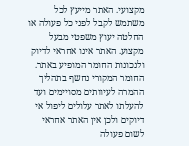מקצועי. האתר מייעץ לכל משתמש לקבל לפני כל פעולה או החלטה יעוץ משפטי מבעל מקצוע. האתר אינו אחראי לדיוק ולנכונות החומר המופיע באתר. החומר המקורי נחשף בתהליך ההמרה לעיוותים מסויימים ועד להעלתו לאתר עלולים ליפול אי דיוקים ולכן אין האתר אחראי לשום פעולה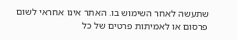שתעשה לאחר השימוש בו. האתר אינו אחראי לשום פרסום או לאמיתות פרטים של כל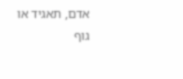אדם, תאגיד או גוף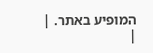המופיע באתר. |
|